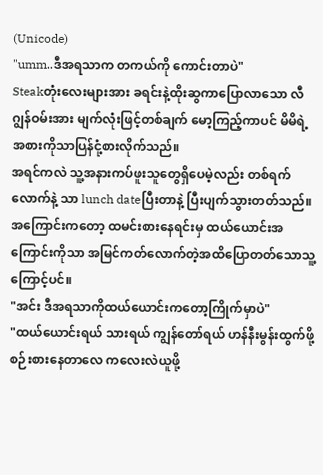(Unicode)
"umm..ဒီအရသာက တကယ်ကို ကောင်းတာပဲ"
Steakတုံးလေးများအား ခရင်းနဲ့ထိုးဆွကာပြောလာသော လီဂျွန်ဝမ်းအား မျက်လုံးဖြင့်တစ်ချက် မော့ကြည့်ကာပင် မိမိရဲ့အစားကိုသာပြန်ငုံ့စားလိုက်သည်။
အရင်ကလဲ သူ့အနားကပ်ဖူးသူတွေရှိပေမဲ့လည်း တစ်ရက်လောက်နဲ့ သာ lunch dateပြီးတာနဲ့ ပြီးပျက်သွားတတ်သည်။
အကြောင်းကတော့ ထမင်းစားနေရင်းမှ ထယ်ယောင်းအကြောင်းကိုသာ အမြင်ကတ်လောက်တဲ့အထိပြောတတ်သောသူ့ကြောင့်ပင်။
"အင်း ဒီအရသာကိုထယ်ယောင်းကတော့ကြိုက်မှာပဲ"
"ထယ်ယောင်းရယ် သားရယ် ကျွန်တော်ရယ် ဟန်နီးမွန်းထွက်ဖို့စဉ်းစားနေတာလေ ကလေးလဲယူဖို့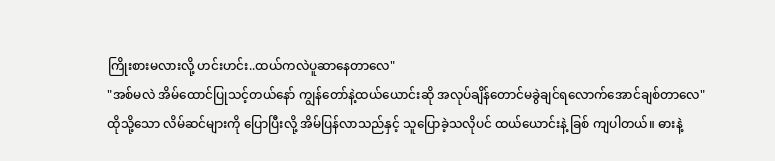ကြိုးစားမလားလို့ ဟင်းဟင်း..ထယ်ကလဲပူဆာနေတာလေ"
"အစ်မလဲ အိမ်ထောင်ပြုသင့်တယ်နော် ကျွန်တော်နဲ့ထယ်ယောင်းဆို အလုပ်ချိန်တောင်မခွဲချင်ရလောက်အောင်ချစ်တာလေ"
ထိုသို့သော လိမ်ဆင်များကို ပြောပြီးလို့ အိမ်ပြန်လာသည်နှင့် သူပြောခဲ့သလိုပင် ထယ်ယောင်းနဲ့ ခြစ် ကျပါတယ်။ ဓားနဲ့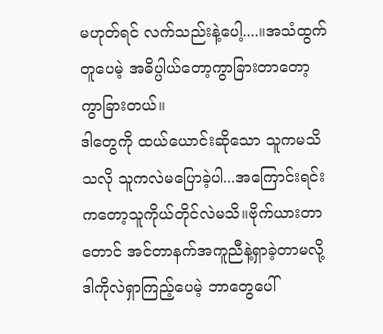မဟုတ်ရင် လက်သည်းနဲ့ပေါ့....။အသံထွက်တူပေမဲ့ အဓိပ္ပါယ်တော့ကွာခြားတာတော့ ကွာခြားတယ်။
ဒါတွေကို ထယ်ယောင်းဆိုသော သူကမသိသလို သူကလဲမပြောခဲ့ပါ...အကြောင်းရင်းကတော့သူကိုယ်တိုင်လဲမသိ။ဗိုက်ယားတာတောင် အင်တာနက်အကူညီနဲ့ရှာခဲ့တာမလို့ ဒါကိုလဲရှာကြည့်ပေမဲ့ ဘာတွေပေါ်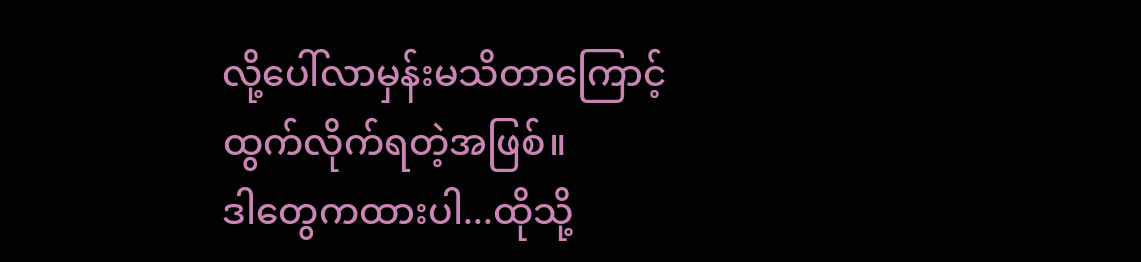လို့ပေါ်လာမှန်းမသိတာကြောင့် ထွက်လိုက်ရတဲ့အဖြစ်။
ဒါတွေကထားပါ...ထိုသို့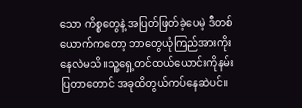သော ကိစ္စတွေနဲ့ အပြတ်ဖြတ်ခဲ့ပေမဲ့ ဒီတစ်ယောက်ကတော့ ဘာတွေယုံကြည်အားကိုးနေလဲမသိ။သူ့ရှေ့တင်ထယ်ယောင်းကိုနမ်းပြတာတောင် အခုထိတွယ်ကပ်နေဆဲပင်။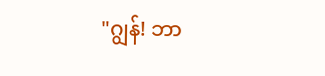"ဂျွန်! ဘာ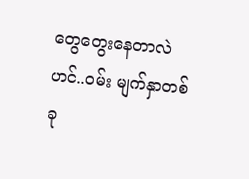တွေတွေးနေတာလဲဟင်..ဝမ်း မျက်နှာတစ်ခု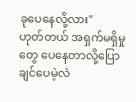ခုပေနေလို့လား"
ဟုတ်တယ် အရှက်မရှိမှုတွေ ပေနေတာလို့ပြောချင်ပေမဲ့လဲ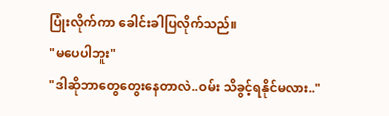ပြုံးလိုက်ကာ ခေါင်းခါပြလိုက်သည်။
"မပေပါဘူး"
"ဒါဆိုဘာတွေတွေးနေတာလဲ..ဝမ်း သိခွင့်ရနိုင်မလား.."